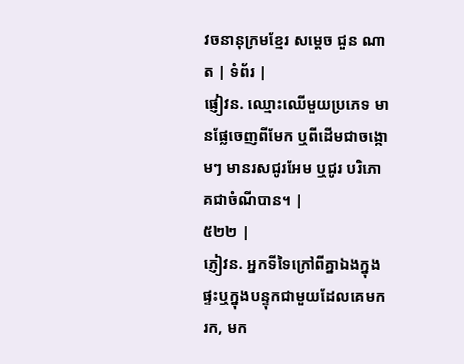វចនានុក្រមខ្មែរ សម្ដេច ជួន ណាត | ទំព័រ |
ផ្ញៀវន. ឈ្មោះឈើមួយប្រភេទ មានផ្លែចេញពីមែក ឬពីដើមជាចង្កោមៗ មានរសជូរអែម ឬជូរ បរិភោគជាចំណីបាន។ |
៥២២ |
ភ្ញៀវន. អ្នកទីទៃក្រៅពីគ្នាឯងក្នុងផ្ទះឬក្នុងបន្ទុកជាមួយដែលគេមករក, មក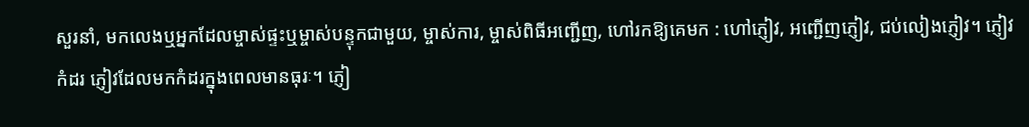សួរនាំ, មកលេងឬអ្នកដែលម្ចាស់ផ្ទះឬម្ចាស់បន្ទុកជាមួយ, ម្ចាស់ការ, ម្ចាស់ពិធីអញ្ជើញ, ហៅរកឱ្យគេមក : ហៅភ្ញៀវ, អញ្ជើញភ្ញៀវ, ជប់លៀងភ្ញៀវ។ ភ្ញៀវកំដរ ភ្ញៀវដែលមកកំដរក្នុងពេលមានធុរៈ។ ភ្ញៀ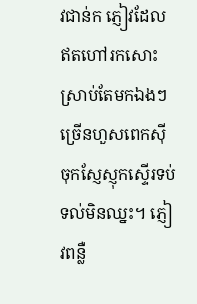វជាន់ក ភ្ញៀវដែលឥតហៅរកសោះ ស្រាប់តែមកឯងៗច្រើនហួសពេកស៊ីចុកស្ញែស្ញុកស្ទើរទប់ទល់មិនឈ្នះ។ ភ្ញៀវពន្លឺ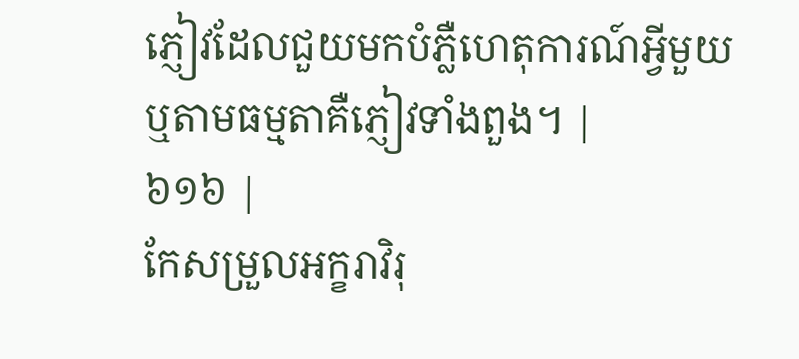ភ្ញៀវដែលជួយមកបំភ្លឺហេតុការណ៍អ្វីមួយឬតាមធម្មតាគឺភ្ញៀវទាំងពួង។ |
៦១៦ |
កែសម្រួលអក្ខរាវិរុ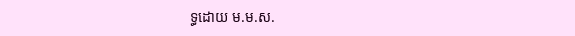ទ្ធដោយ ម.ម.ស.